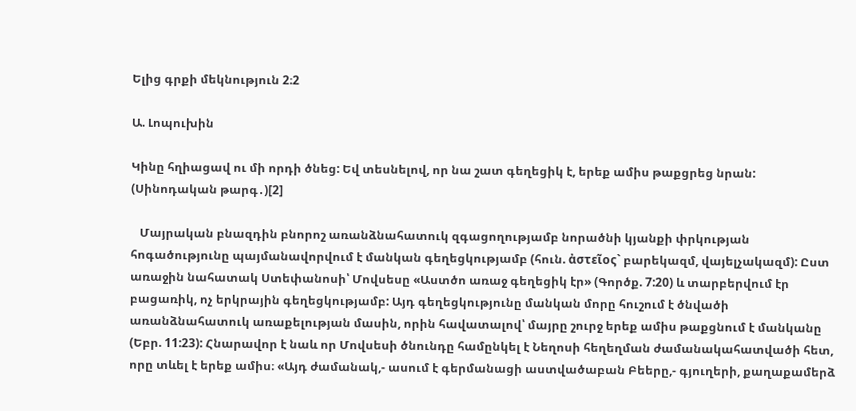Ելից գրքի մեկնություն 2։2

Ա. Լոպուխին

Կինը հղիացավ ու մի որդի ծնեց: Եվ տեսնելով, որ նա շատ գեղեցիկ է, երեք ամիս թաքցրեց նրան: (Սինոդական թարգ․)[2]

   Մայրական բնազդին բնորոշ առանձնահատուկ զգացողությամբ նորածնի կյանքի փրկության հոգածությունը պայմանավորվում է մանկան գեղեցկությամբ (հուն. ἀστεῖος` բարեկազմ, վայելչակազմ): Ըստ առաջին նահատակ Ստեփանոսի՝ Մովսեսը «Աստծո առաջ գեղեցիկ էր» (Գործք. 7:20) և տարբերվում էր բացառիկ, ոչ երկրային գեղեցկությամբ: Այդ գեղեցկությունը մանկան մորը հուշում է ծնվածի առանձնահատուկ առաքելության մասին, որին հավատալով՝ մայրը շուրջ երեք ամիս թաքցնում է մանկանը (Եբր. 11:23): Հնարավոր է նաև որ Մովսեսի ծնունդը համընկել է Նեղոսի հեղեղման ժամանակահատվածի հետ, որը տևել է երեք ամիս։ «Այդ ժամանակ,- ասում է գերմանացի աստվածաբան Բեերը,- գյուղերի, քաղաքամերձ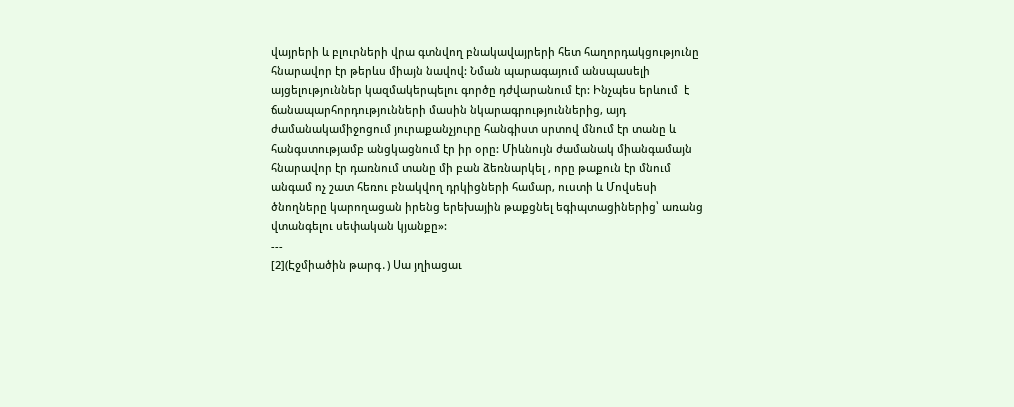վայրերի և բլուրների վրա գտնվող բնակավայրերի հետ հաղորդակցությունը հնարավոր էր թերևս միայն նավով: Նման պարագայում անսպասելի այցելություններ կազմակերպելու գործը դժվարանում էր: Ինչպես երևում  է ճանապարհորդությունների մասին նկարագրություններից, այդ ժամանակամիջոցում յուրաքանչյուրը հանգիստ սրտով մնում էր տանը և հանգստությամբ անցկացնում էր իր օրը: Միևնույն ժամանակ միանգամայն հնարավոր էր դառնում տանը մի բան ձեռնարկել , որը թաքուն էր մնում անգամ ոչ շատ հեռու բնակվող դրկիցների համար, ուստի և Մովսեսի ծնողները կարողացան իրենց երեխային թաքցնել եգիպտացիներից՝ առանց վտանգելու սեփական կյանքը»:
---
[2](Էջմիածին թարգ․) Սա յղիացաւ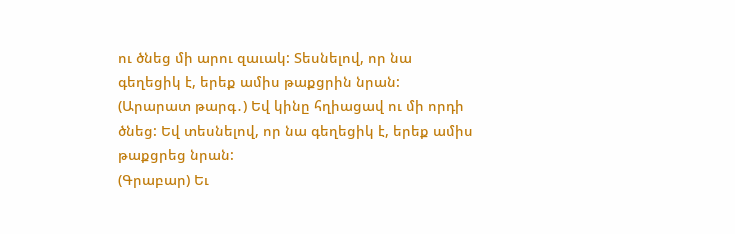ու ծնեց մի արու զաւակ: Տեսնելով, որ նա գեղեցիկ է, երեք ամիս թաքցրին նրան:
(Արարատ թարգ․) Եվ կինը հղիացավ ու մի որդի ծնեց: Եվ տեսնելով, որ նա գեղեցիկ է, երեք ամիս թաքցրեց նրան:
(Գրաբար) Եւ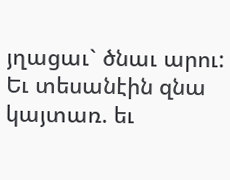յղացաւ` ծնաւ արու: Եւ տեսանէին զնա կայտառ. եւ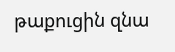թաքուցին զնա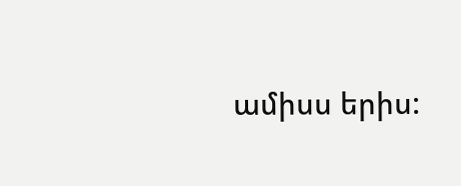ամիսս երիս: